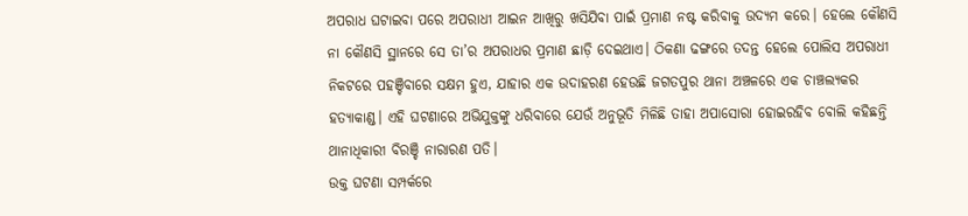ଅପରାଧ ଘଟାଇବା ପରେ ଅପରାଧୀ ଆଇନ ଆଖିରୁ ଖସିଯିବା ପାଇଁ ପ୍ରମାଣ ନଷ୍ଟ କରିବାକୁ ଉଦ୍ୟମ କରେ। ହେଲେ କୌଣସି ନା କୌଣସି ସ୍ଥାନରେ ସେ ତା’ର ଅପରାଧର ପ୍ରମାଣ ଛାଡ଼ି ଦେଇଥାଏ। ଠିକଣା ଢଙ୍ଗରେ ତଦନ୍ତ ହେଲେ ପୋଲିସ ଅପରାଧୀ ନିକଟରେ ପହଞ୍ଚିବାରେ ସକ୍ଷମ ହୁଏ, ଯାହାର ଏକ ଉଦାହରଣ ହେଉଛି ଜଗତପୁର ଥାନା ଅଞ୍ଚଳରେ ଏକ ଚାଞ୍ଚଲ୍ୟକର ହତ୍ୟାକାଣ୍ଡ। ଏହି ଘଟଣାରେ ଅଭିଯୁକ୍ତଙ୍କୁ ଧରିବାରେ ଯେଉଁ ଅନୁଭୂତି ମିଳିଛି ତାହା ଅପାସୋରା ହୋଇରହିବ ବୋଲି କହିଛନ୍ତି ଥାନାଧିକାରୀ ବିରଞ୍ଚି ନାରାରଣ ପତି।
ଉକ୍ତ ଘଟଣା ସମ୍ପର୍କରେ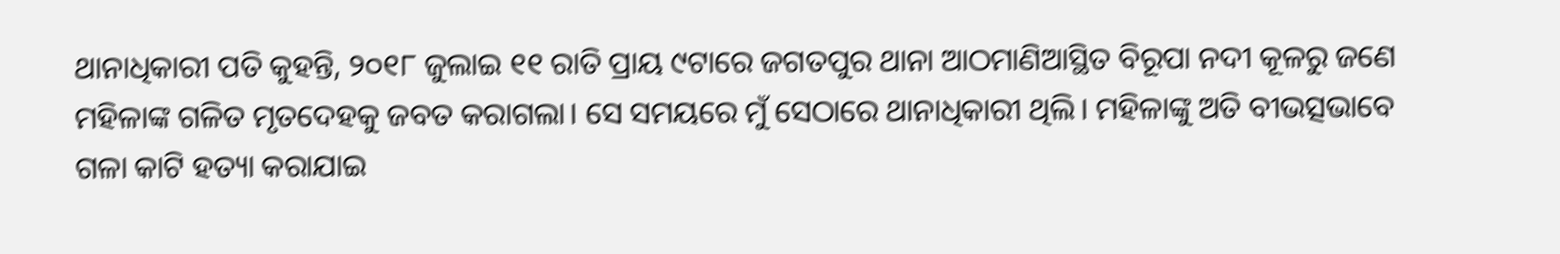ଥାନାଧିକାରୀ ପତି କୁହନ୍ତି, ୨୦୧୮ ଜୁଲାଇ ୧୧ ରାତି ପ୍ରାୟ ୯ଟାରେ ଜଗତପୁର ଥାନା ଆଠମାଣିଆସ୍ଥିତ ବିରୂପା ନଦୀ କୂଳରୁ ଜଣେ ମହିଳାଙ୍କ ଗଳିତ ମୃତଦେହକୁ ଜବତ କରାଗଲା। ସେ ସମୟରେ ମୁଁ ସେଠାରେ ଥାନାଧିକାରୀ ଥିଲି। ମହିଳାଙ୍କୁ ଅତି ବୀଭତ୍ସଭାବେ ଗଳା କାଟି ହତ୍ୟା କରାଯାଇ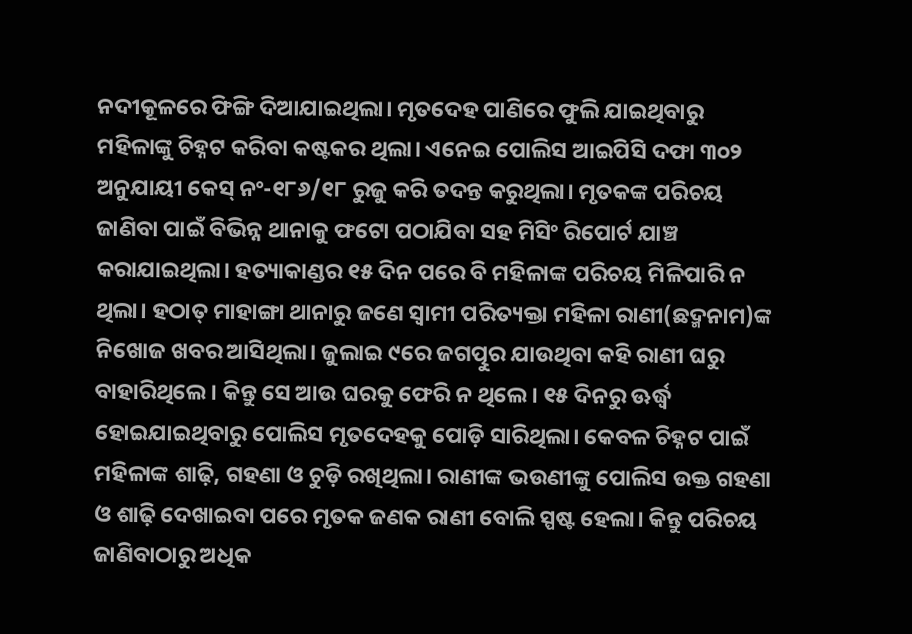ନଦୀକୂଳରେ ଫିଙ୍ଗି ଦିଆଯାଇଥିଲା। ମୃତଦେହ ପାଣିରେ ଫୁଲି ଯାଇଥିବାରୁ ମହିଳାଙ୍କୁ ଚିହ୍ନଟ କରିବା କଷ୍ଟକର ଥିଲା। ଏନେଇ ପୋଲିସ ଆଇପିସି ଦଫା ୩୦୨ ଅନୁଯାୟୀ କେସ୍ ନଂ-୧୮୬/୧୮ ରୁଜୁ କରି ତଦନ୍ତ କରୁଥିଲା। ମୃତକଙ୍କ ପରିଚୟ ଜାଣିବା ପାଇଁ ବିଭିନ୍ନ ଥାନାକୁ ଫଟୋ ପଠାଯିବା ସହ ମିସିଂ ରିପୋର୍ଟ ଯାଞ୍ଚ କରାଯାଇଥିଲା। ହତ୍ୟାକାଣ୍ଡର ୧୫ ଦିନ ପରେ ବି ମହିଳାଙ୍କ ପରିଚୟ ମିଳିପାରି ନ ଥିଲା। ହଠାତ୍ ମାହାଙ୍ଗା ଥାନାରୁ ଜଣେ ସ୍ବାମୀ ପରିତ୍ୟକ୍ତା ମହିଳା ରାଣୀ(ଛଦ୍ମନାମ)ଙ୍କ ନିଖୋଜ ଖବର ଆସିଥିଲା। ଜୁଲାଇ ୯ରେ ଜଗତ୍ପୁର ଯାଉଥିବା କହି ରାଣୀ ଘରୁ ବାହାରିଥିଲେ। କିନ୍ତୁ ସେ ଆଉ ଘରକୁ ଫେରି ନ ଥିଲେ। ୧୫ ଦିନରୁ ଊର୍ଦ୍ଧ୍ୱ ହୋଇଯାଇଥିବାରୁ ପୋଲିସ ମୃତଦେହକୁ ପୋଡ଼ି ସାରିଥିଲା। କେବଳ ଚିହ୍ନଟ ପାଇଁ ମହିଳାଙ୍କ ଶାଢ଼ି, ଗହଣା ଓ ଚୁଡ଼ି ରଖିଥିଲା। ରାଣୀଙ୍କ ଭଉଣୀଙ୍କୁ ପୋଲିସ ଉକ୍ତ ଗହଣା ଓ ଶାଢ଼ି ଦେଖାଇବା ପରେ ମୃତକ ଜଣକ ରାଣୀ ବୋଲି ସ୍ପଷ୍ଟ ହେଲା। କିନ୍ତୁ ପରିଚୟ ଜାଣିବାଠାରୁ ଅଧିକ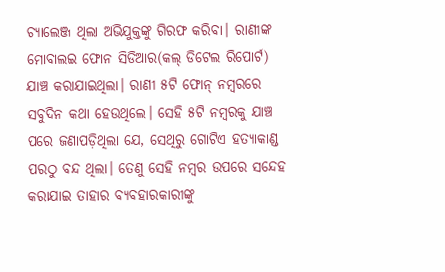ଚ୍ୟାଲେଞ୍ଜ ଥିଲା ଅଭିଯୁକ୍ତଙ୍କୁ ଗିରଫ କରିବା। ରାଣୀଙ୍କ ମୋବାଲଇ ଫୋନ ସିଡିଆର(କଲ୍ ଡିଟେଲ ରିପୋର୍ଟ) ଯାଞ୍ଚ କରାଯାଇଥିଲା। ରାଣୀ ୫ଟି ଫୋନ୍ ନମ୍ବରରେ ସବୁଦିନ କଥା ହେଉଥିଲେ। ସେହି ୫ଟି ନମ୍ବରକୁ ଯାଞ୍ଚ ପରେ ଜଣାପଡ଼ିଥିଲା ଯେ, ସେଥିରୁ ଗୋଟିଏ ହତ୍ୟାକାଣ୍ଡ ପରଠୁ ବନ୍ଦ ଥିଲା। ତେଣୁ ସେହି ନମ୍ବର ଉପରେ ସନ୍ଦେହ କରାଯାଇ ତାହାର ବ୍ୟବହାରକାରୀଙ୍କୁ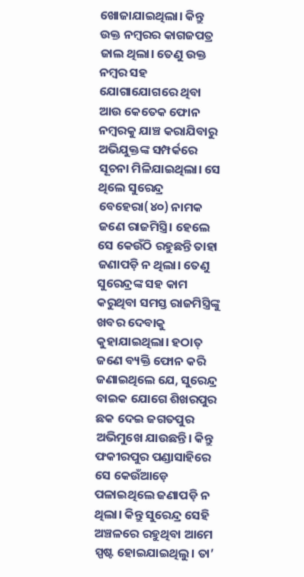ଖୋଜାଯାଇଥିଲା। କିନ୍ତୁ ଉକ୍ତ ନମ୍ବରର କାଗଜପତ୍ର ଜାଲ ଥିଲା। ତେଣୁ ଉକ୍ତ ନମ୍ବର ସହ ଯୋଗାଯୋଗରେ ଥିବା ଆଉ କେତେକ ଫୋନ ନମ୍ବରକୁ ଯାଞ୍ଚ କରାଯିବାରୁ ଅଭିଯୁକ୍ତଙ୍କ ସମ୍ପର୍କରେ ସୂଚନା ମିଳିଯାଇଥିଲା। ସେ ଥିଲେ ସୁରେନ୍ଦ୍ର ବେହେରା(୪୦) ନାମକ ଜଣେ ରାଜମିସ୍ତ୍ରି। ହେଲେ ସେ କେଉଁଠି ରହୁଛନ୍ତି ତାହା ଜଣାପଡ଼ି ନ ଥିଲା। ତେଣୁ ସୁରେନ୍ଦ୍ରଙ୍କ ସହ କାମ କରୁଥିବା ସମସ୍ତ ରାଜମିସ୍ତ୍ରିଙ୍କୁ ଖବର ଦେବାକୁ କୁହାଯାଇଥିଲା। ହଠାତ୍ ଜଣେ ବ୍ୟକ୍ତି ଫୋନ କରି ଜଣାଇଥିଲେ ଯେ, ସୁରେନ୍ଦ୍ର ବାଇକ ଯୋଗେ ଶିଖରପୁର ଛକ ଦେଇ ଜଗତପୁର ଅଭିମୁଖେ ଯାଉଛନ୍ତି। କିନ୍ତୁ ଫକୀରପୁର ପଣ୍ଡାସାହିରେ ସେ କେଉଁଆଡ଼େ ପଳାଇଥିଲେ ଜଣାପଡ଼ି ନ ଥିଲା। କିନ୍ତୁ ସୁରେନ୍ଦ୍ର ସେହି ଅଞ୍ଚଳରେ ରହୁଥିବା ଆମେ ସ୍ପଷ୍ଟ ହୋଇଯାଇଥିଲୁ। ତା’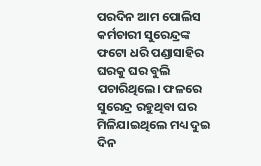ପରଦିନ ଆମ ପୋଲିସ କର୍ମଚାରୀ ସୁରେନ୍ଦ୍ରଙ୍କ ଫଟୋ ଧରି ପଣ୍ଡାସାହିର ଘରକୁ ଘର ବୁଲି ପଚାରିଥିଲେ। ଫଳରେ ସୁରେନ୍ଦ୍ର ରହୁଥିବା ଘର ମିଳିଯାଇଥିଲେ ମଧ୍ୟ ଦୁଇ ଦିନ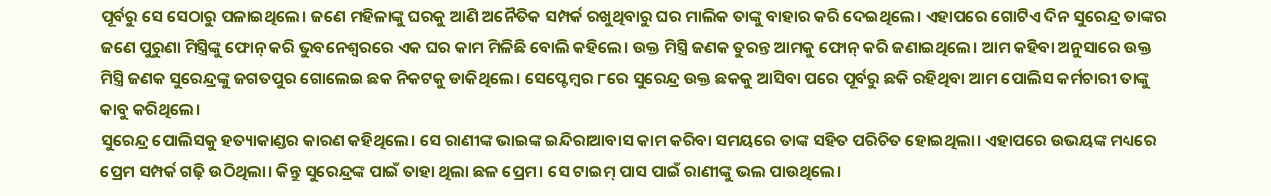ପୂର୍ବରୁ ସେ ସେଠାରୁ ପଳାଇଥିଲେ। ଜଣେ ମହିଳାଙ୍କୁ ଘରକୁ ଆଣି ଅନୈତିକ ସମ୍ପର୍କ ରଖୁଥିବାରୁ ଘର ମାଲିକ ତାଙ୍କୁ ବାହାର କରି ଦେଇଥିଲେ। ଏହାପରେ ଗୋଟିଏ ଦିନ ସୁରେନ୍ଦ୍ର ତାଙ୍କର ଜଣେ ପୁରୁଣା ମିସ୍ତ୍ରିଙ୍କୁ ଫୋନ୍ କରି ଭୁବନେଶ୍ୱରରେ ଏକ ଘର କାମ ମିଳିଛି ବୋଲି କହିଲେ। ଉକ୍ତ ମିସ୍ତ୍ରି ଜଣକ ତୁରନ୍ତ ଆମକୁ ଫୋନ୍ କରି ଜଣାଇଥିଲେ। ଆମ କହିବା ଅନୁସାରେ ଉକ୍ତ ମିସ୍ତ୍ରି ଜଣକ ସୁରେନ୍ଦ୍ରଙ୍କୁ ଜଗତପୁର ଗୋଲେଇ ଛକ ନିକଟକୁ ଡାକିଥିଲେ। ସେପ୍ଟେମ୍ବର ୮ରେ ସୁରେନ୍ଦ୍ର ଉକ୍ତ ଛକକୁ ଆସିବା ପରେ ପୂର୍ବରୁ ଛକି ରହିଥିବା ଆମ ପୋଲିସ କର୍ମଚାରୀ ତାଙ୍କୁ କାବୁ କରିଥିଲେ।
ସୁରେନ୍ଦ୍ର ପୋଲିସକୁ ହତ୍ୟାକାଣ୍ଡର କାରଣ କହିଥିଲେ। ସେ ରାଣୀଙ୍କ ଭାଇଙ୍କ ଇନ୍ଦିରାଆବାସ କାମ କରିବା ସମୟରେ ତାଙ୍କ ସହିତ ପରିଚିତ ହୋଇଥିଲା। ଏହାପରେ ଉଭୟଙ୍କ ମଧ୍ୟରେ ପ୍ରେମ ସମ୍ପର୍କ ଗଢ଼ି ଉଠିଥିଲା। କିନ୍ତୁ ସୁରେନ୍ଦ୍ରଙ୍କ ପାଇଁ ତାହା ଥିଲା ଛଳ ପ୍ରେମ। ସେ ଟାଇମ୍ ପାସ ପାଇଁ ରାଣୀଙ୍କୁ ଭଲ ପାଉଥିଲେ।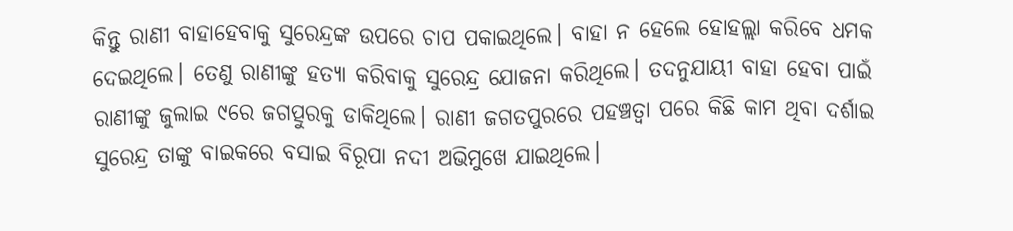କିନ୍ତୁ ରାଣୀ ବାହାହେବାକୁ ସୁରେନ୍ଦ୍ରଙ୍କ ଉପରେ ଚାପ ପକାଇଥିଲେ। ବାହା ନ ହେଲେ ହୋହଲ୍ଲା କରିବେ ଧମକ ଦେଇଥିଲେ। ତେଣୁ ରାଣୀଙ୍କୁ ହତ୍ୟା କରିବାକୁ ସୁରେନ୍ଦ୍ର ଯୋଜନା କରିଥିଲେ। ତଦନୁଯାୟୀ ବାହା ହେବା ପାଇଁ ରାଣୀଙ୍କୁ ଜୁଲାଇ ୯ରେ ଜଗତ୍ପୁରକୁ ଡାକିଥିଲେ। ରାଣୀ ଜଗତପୁରରେ ପହଞ୍ଚତ୍ବା ପରେ କିଛି କାମ ଥିବା ଦର୍ଶାଇ ସୁରେନ୍ଦ୍ର ତାଙ୍କୁ ବାଇକରେ ବସାଇ ବିରୂପା ନଦୀ ଅଭିମୁଖେ ଯାଇଥିଲେ।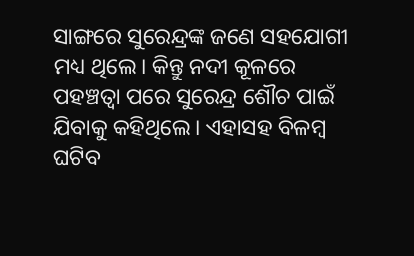ସାଙ୍ଗରେ ସୁରେନ୍ଦ୍ରଙ୍କ ଜଣେ ସହଯୋଗୀ ମଧ୍ୟ ଥିଲେ। କିନ୍ତୁ ନଦୀ କୂଳରେ ପହଞ୍ଚତ୍ବା ପରେ ସୁରେନ୍ଦ୍ର ଶୌଚ ପାଇଁ ଯିବାକୁ କହିଥିଲେ। ଏହାସହ ବିଳମ୍ବ ଘଟିବ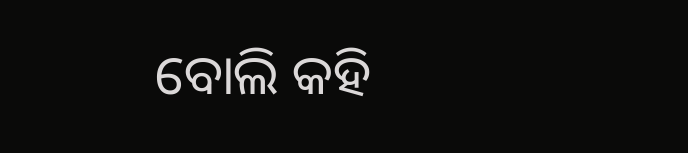ବୋଲି କହି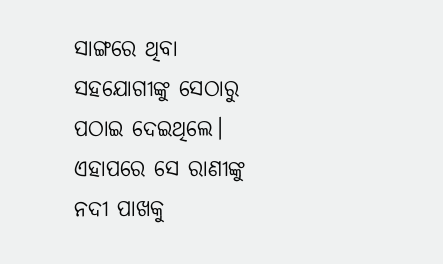ସାଙ୍ଗରେ ଥିବା ସହଯୋଗୀଙ୍କୁ ସେଠାରୁ ପଠାଇ ଦେଇଥିଲେ। ଏହାପରେ ସେ ରାଣୀଙ୍କୁ ନଦୀ ପାଖକୁ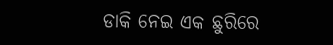ଡାକି ନେଇ ଏକ ଛୁରିରେ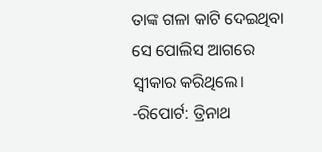ତାଙ୍କ ଗଳା କାଟି ଦେଇଥିବା ସେ ପୋଲିସ ଆଗରେ ସ୍ବୀକାର କରିଥିଲେ।
-ରିପୋର୍ଟ: ତ୍ରିନାଥ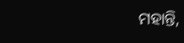ମହାନ୍ତି,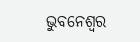ଭୁବନେଶ୍ୱର